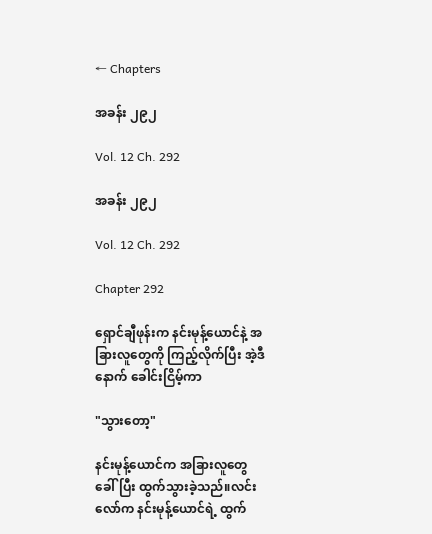← Chapters

အခန်း ၂၉၂

Vol. 12 Ch. 292

အခန်း ၂၉၂

Vol. 12 Ch. 292

Chapter 292

ရှောင်ချီဖုန်းက နင်းမုန့်ယောင်နဲ့ အခြားလူတွေကို ကြည့်လိုက်ပြီး အဲ့ဒီနောက် ခေါင်းငြိမ့်ကာ

"သွားတော့"

နင်းမုန့်ယောင်က အခြားလူတွေ ခေါ်ပြီး ထွက်သွားခဲ့သည်။လင်းလော်က နင်းမုန့်ယောင်ရဲ့ ထွက်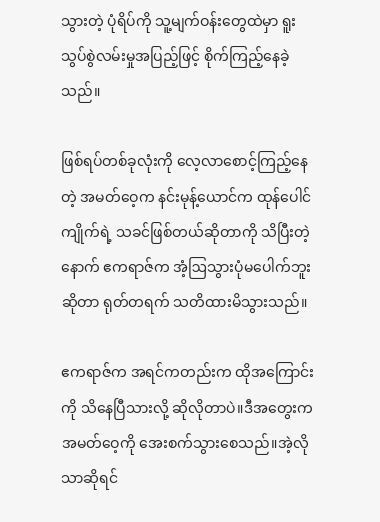သွားတဲ့ ပုံရိပ်ကို သူ့မျက်ဝန်းတွေထဲမှာ ရူးသွပ်စွဲလမ်းမှုအပြည့်ဖြင့် စိုက်ကြည့်နေခဲ့သည်။

ဖြစ်ရပ်တစ်ခုလုံးကို လေ့လာစောင့်ကြည့်နေတဲ့ အမတ်ဝေ့က နင်းမုန့်ယောင်က ထုန်ပေါင်ကျိုက်ရဲ့ သခင်ဖြစ်တယ်ဆိုတာကို သိပြီးတဲ့နောက် ဧကရာဇ်က အံ့ဩသွားပုံမပေါက်ဘူးဆိုတာ ရုတ်တရက် သတိထားမိသွားသည်။

ဧကရာဇ်က အရင်ကတည်းက ထိုအကြောင်းကို သိနေပြီသားလို့ ဆိုလိုတာပဲ။ဒီအတွေးက အမတ်ဝေ့ကို အေးစက်သွားစေသည်။အဲ့လိုသာဆိုရင်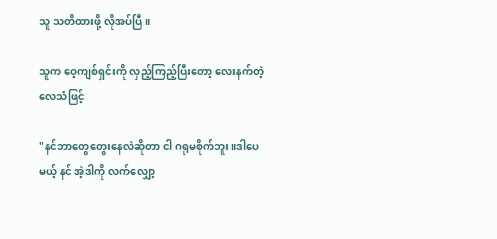သူ သတိထားဖို့ လိုအပ်ပြီ။

သူက ဝေ့ကျစ်ရှင်းကို လှည့်ကြည့်ပြီးတော့ လေးနက်တဲ့လေသံဖြင့်

"နင်ဘာတွေတွေးနေလဲဆိုတာ ငါ ဂရုမစိုက်ဘူး။ဒါပေမယ့် နင် အဲ့ဒါကို လက်လျှော့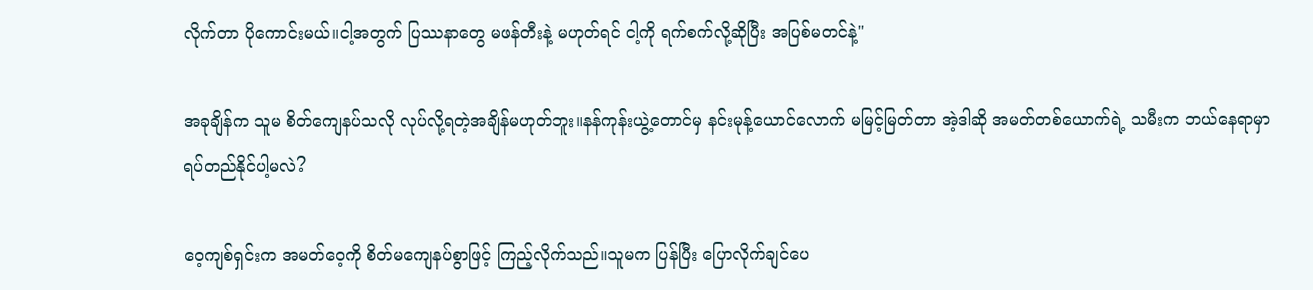လိုက်တာ ပိုကောင်းမယ်။ငါ့အတွက် ပြဿနာတွေ မဖန်တီးနဲ့ မဟုတ်ရင် ငါ့ကို ရက်စက်လို့ဆိုပြီး အပြစ်မတင်နဲ့"

အခုချိန်က သူမ စိတ်ကျေနပ်သလို လုပ်လို့ရတဲ့အချိန်မဟုတ်ဘူး။နန်ကုန်းယွဲ့တောင်မှ နင်းမုန့်ယောင်လောက် မမြင့်မြတ်တာ အဲ့ဒါဆို အမတ်တစ်ယောက်ရဲ့ သမီးက ဘယ်နေရာမှာ ရပ်တည်နိုင်ပါ့မလဲ?

ဝေ့ကျစ်ရှင်းက အမတ်ဝေ့ကို စိတ်မကျေနပ်စွာဖြင့် ကြည့်လိုက်သည်။သူမက ပြန်ပြီး ပြောလိုက်ချင်ပေ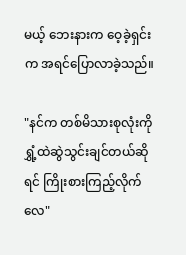မယ့် ဘေးနားက ဝေ့ခဲ့ရှင်းက အရင်ပြောလာခဲ့သည်။

"နင်က တစ်မိသားစုလုံးကို ရွှံ့ထဲဆွဲသွင်းချင်တယ်ဆိုရင် ကြိုးစားကြည့်လိုက်လေ"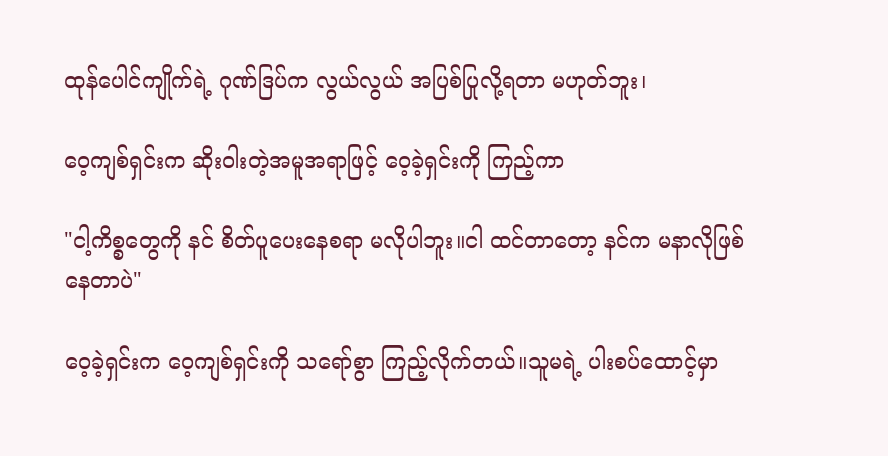ထုန်ပေါင်ကျိုက်ရဲ့ ဂုဏ်ဒြပ်က လွယ်လွယ် အပြစ်ပြုလို့ရတာ မဟုတ်ဘူး၊

ဝေ့ကျစ်ရှင်းက ဆိုးဝါးတဲ့အမူအရာဖြင့် ဝေ့ခဲ့ရှင်းကို ကြည့်ကာ

"ငါ့ကိစ္စတွေကို နင် စိတ်ပူပေးနေစရာ မလိုပါဘူး။ငါ ထင်တာတော့ နင်က မနာလိုဖြစ်နေတာပဲ"

ဝေ့ခဲ့ရှင်းက ဝေ့ကျစ်ရှင်းကို သရော်စွာ ကြည့်လိုက်တယ်။သူမရဲ့ ပါးစပ်ထောင့်မှာ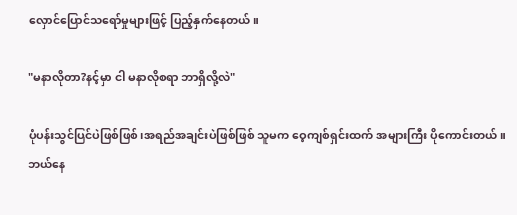လှောင်ပြောင်သရော်မှုများဖြင့် ပြည့်နှက်နေတယ်။

"မနာလိုတာ?နင့်မှာ ငါ မနာလိုစရာ ဘာရှိလို့လဲ"

ပုံပန်းသွင်ပြင်ပဲဖြစ်ဖြစ်၊အရည်အချင်းပဲဖြစ်ဖြစ် သူမက ဝေ့ကျစ်ရှင်းထက် အများကြီး ပိုကောင်းတယ်။ဘယ်နေ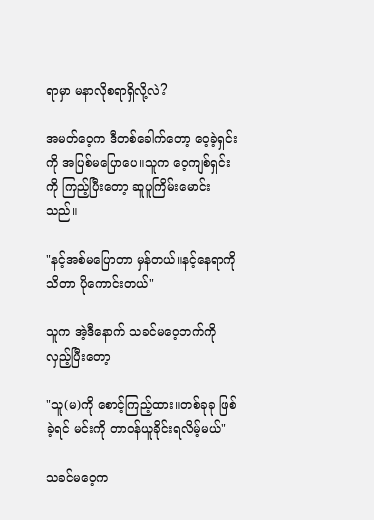ရာမှာ မနာလိုစရာရှိလို့လဲ?

အမတ်ဝေ့က ဒီတစ်ခေါက်တော့ ဝေ့ခဲ့ရှင်းကို အပြစ်မပြောပေ။သူက ဝေ့ကျစ်ရှင်းကို ကြည့်ပြီးတော့ ဆူပူကြိမ်းမောင်းသည်။

"နင့်အစ်မပြောတာ မှန်တယ်။နင့်နေရာကို သိတာ ပိုကောင်းတယ်"

သူက အဲ့ဒီနောက် သခင်မဝေ့ဘက်ကို လှည့်ပြီးတော့

"သူ(မ)ကို စောင့်ကြည့်ထား။တစ်ခုခု ဖြစ်ခဲ့ရင် မင်းကို တာဝန်ယူခိုင်းရလိမ့်မယ်"

သခင်မဝေ့က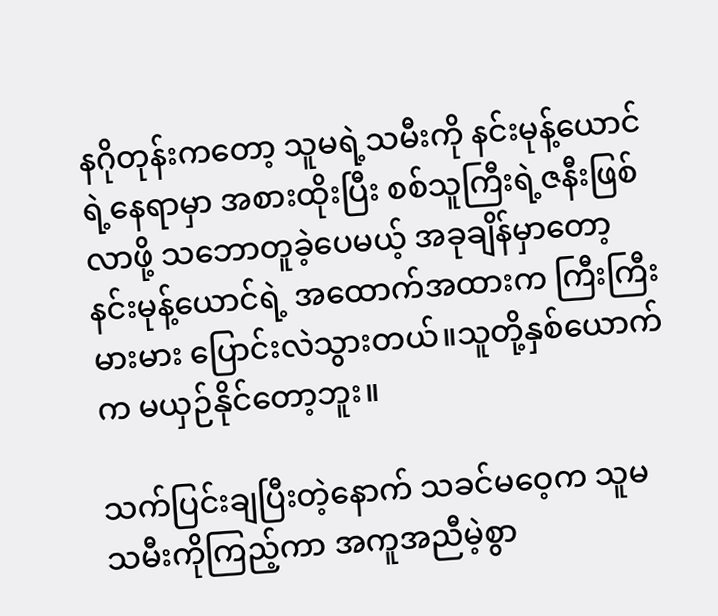နဂိုတုန်းကတော့ သူမရဲ့သမီးကို နင်းမုန့်ယောင်ရဲ့နေရာမှာ အစားထိုးပြီး စစ်သူကြီးရဲ့ဇနီးဖြစ်လာဖို့ သဘောတူခဲ့ပေမယ့် အခုချိန်မှာတော့ နင်းမုန့်ယောင်ရဲ့ အထောက်အထားက ကြီးကြီးမားမား ပြောင်းလဲသွားတယ်။သူတို့နှစ်ယောက်က မယှဉ်နိုင်တော့ဘူး။

သက်ပြင်းချပြီးတဲ့နောက် သခင်မဝေ့က သူမ သမီးကိုကြည့်ကာ အကူအညီမဲ့စွာ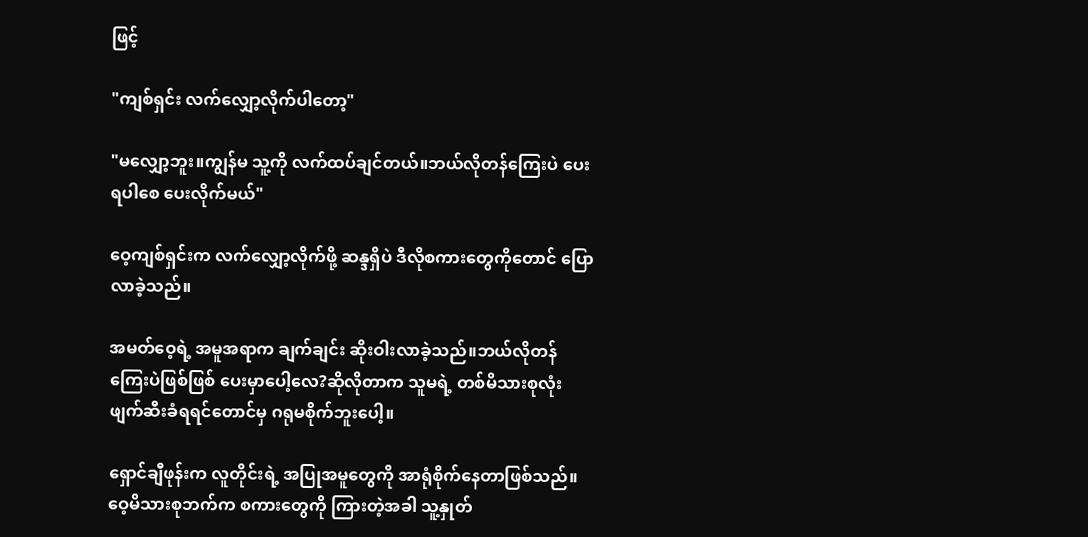ဖြင့်

"ကျစ်ရှင်း လက်လျှော့လိုက်ပါတော့"

"မလျှော့ဘူး။ကျွန်မ သူ့ကို လက်ထပ်ချင်တယ်။ဘယ်လိုတန်ကြေးပဲ ပေးရပါစေ ပေးလိုက်မယ်"

ဝေ့ကျစ်ရှင်းက လက်လျှော့လိုက်ဖို့ ဆန္ဒရှိပဲ ဒီလိုစကားတွေကိုတောင် ပြောလာခဲ့သည်။

အမတ်ဝေ့ရဲ့ အမူအရာက ချက်ချင်း ဆိုးဝါးလာခဲ့သည်။ဘယ်လိုတန်ကြေးပဲဖြစ်ဖြစ် ပေးမှာပေါ့လေ?ဆိုလိုတာက သူမရဲ့ တစ်မိသားစုလုံး ဖျက်ဆီးခံရရင်တောင်မှ ဂရုမစိုက်ဘူးပေါ့။

ရှောင်ချီဖုန်းက လူတိုင်းရဲ့ အပြုအမူတွေကို အာရုံစိုက်နေတာဖြစ်သည်။ဝေ့မိသားစုဘက်က စကားတွေကို ကြားတဲ့အခါ သူ့နှုတ်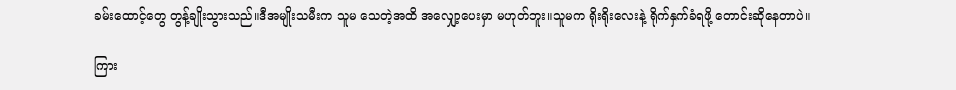ခမ်းထောင့်တွေ တွန့်ချိုးသွားသည်။ဒီအမျိုးသမီးက သူမ သေတဲ့အထိ အလျှော့ပေးမှာ မဟုတ်ဘူး။သူမက ရိုးရိုးလေးနဲ့ ရိုက်နှက်ခံရဖို့ တောင်းဆိုနေတာပဲ။

ကြား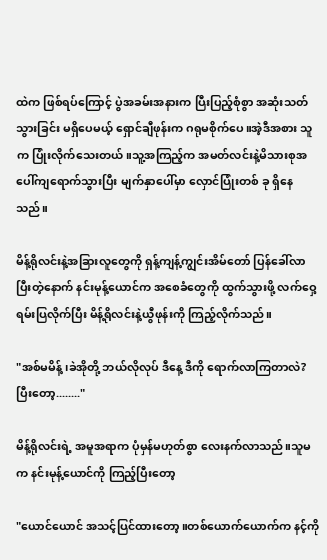ထဲက ဖြစ်ရပ်ကြောင့် ပွဲအခမ်းအနားက ပြီးပြည့်စုံစွာ အဆုံးသတ်သွားခြင်း မရှိပေမယ့် ရှောင်ချီဖုန်းက ဂရုမစိုက်ပေ။အဲ့ဒီအစား သူက ပြုံးလိုက်သေးတယ်။သူ့အကြည့်က အမတ်လင်းနဲ့မိသားစုအပေါ်ကျရောက်သွားပြီး မျက်နှာပေါ်မှာ လှောင်ပြုံးတစ် ခု ရှိနေသည်။

မိန့်ရိုလင်းနဲ့အခြားလူတွေကို ရှန့်ကျန့်ကျွင်းအိမ်တော် ပြန်ခေါ်လာပြီးတဲ့နောက် နင်းမုန့်ယောင်က အစေခံတွေကို ထွက်သွားဖို့ လက်ဝှေ့ရမ်းပြလိုက်ပြီး မိန့်ရိုလင်းနဲ့ယွီဖုန်းကို ကြည့်လိုက်သည်။

"အစ်မမိန့်၊ခဲအိုတို့ ဘယ်လိုလုပ် ဒီနေ့ ဒီကို ရောက်လာကြတာလဲ?ပြီးတော့........"

မိန့်ရိုလင်းရဲ့ အမူအရာက ပုံမှန်မဟုတ်စွာ လေးနက်လာသည်။သူမက နင်းမုန့်ယောင်ကို ကြည့်ပြီးတော့

"ယောင်ယောင် အသင့်ပြင်ထားတော့။တစ်ယောက်ယောက်က နင့်ကို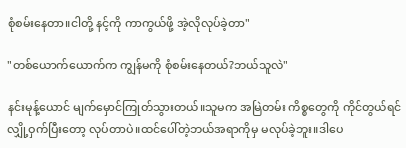စုံစမ်းနေတာ။ငါတို့ နင့်ကို ကာကွယ်ဖို့ အဲ့လိုလုပ်ခဲ့တာ"

"တစ်ယောက်ယောက်က ကျွန်မကို စုံစမ်းနေတယ်?ဘယ်သူလဲ"

နင်းမုန့်ယောင် မျက်မှောင်ကြုတ်သွားတယ်။သူမက အမြဲတမ်း ကိစ္စတွေကို ကိုင်တွယ်ရင် လျှို့ဝှက်ပြီးတော့ လုပ်တာပဲ။ထင်ပေါ်တဲ့ဘယ်အရာကိုမှ မလုပ်ခဲ့ဘူး။ဒါပေ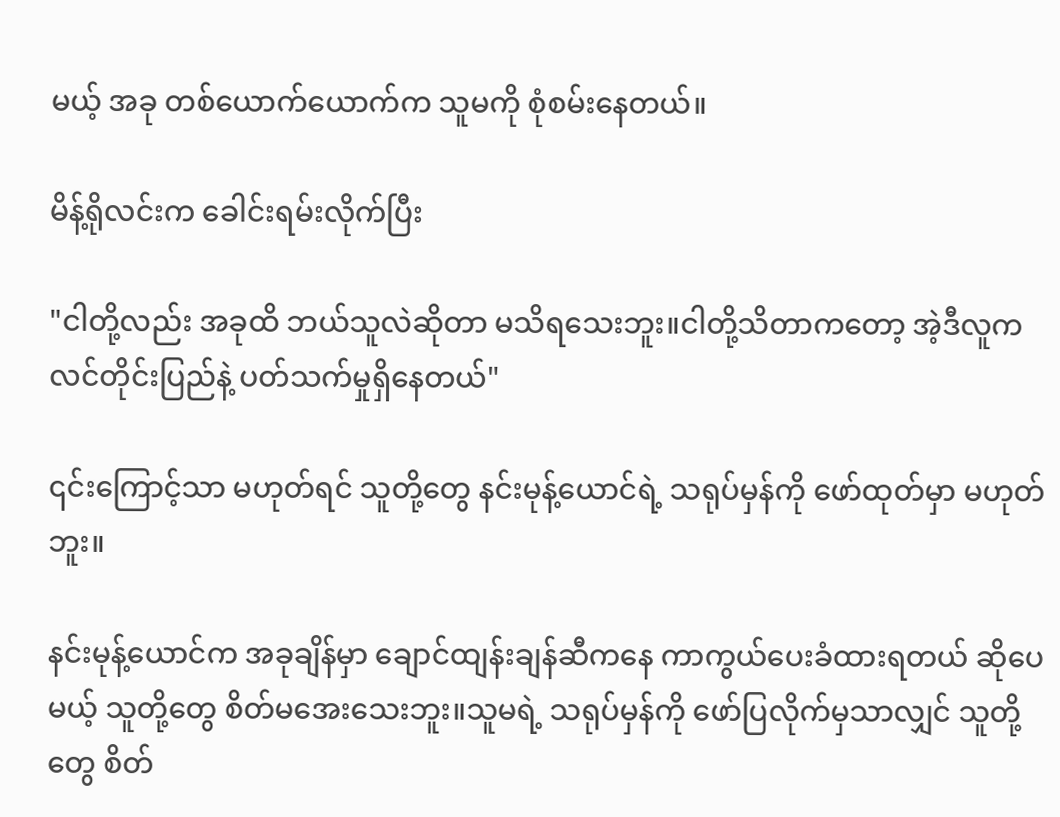မယ့် အခု တစ်ယောက်ယောက်က သူမကို စုံစမ်းနေတယ်။

မိန့်ရိုလင်းက ခေါင်းရမ်းလိုက်ပြီး

"ငါတို့လည်း အခုထိ ဘယ်သူလဲဆိုတာ မသိရသေးဘူး။ငါတို့သိတာကတော့ အဲ့ဒီလူက လင်တိုင်းပြည်နဲ့ ပတ်သက်မှုရှိနေတယ်"

၎င်းကြောင့်သာ မဟုတ်ရင် သူတို့တွေ နင်းမုန့်ယောင်ရဲ့ သရုပ်မှန်ကို ဖော်ထုတ်မှာ မဟုတ်ဘူး။

နင်းမုန့်ယောင်က အခုချိန်မှာ ချောင်ထျန်းချန်ဆီကနေ ကာကွယ်ပေးခံထားရတယ် ဆိုပေမယ့် သူတို့တွေ စိတ်မအေးသေးဘူး။သူမရဲ့ သရုပ်မှန်ကို ဖော်ပြလိုက်မှသာလျှင် သူတို့တွေ စိတ်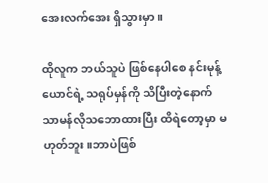အေးလက်အေး ရှိသွားမှာ။

ထိုလူက ဘယ်သူပဲ ဖြစ်နေပါစေ နင်းမုန့်ယောင်ရဲ့ သရုပ်မှန်ကို သိပြီးတဲ့နောက် သာမန်လိုသဘောထားပြီး ထိရဲတော့မှာ မဟုတ်ဘူး။ဘာပဲဖြစ်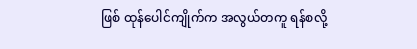ဖြစ် ထုန်ပေါင်ကျိုက်က အလွယ်တကူ ရန်စလို့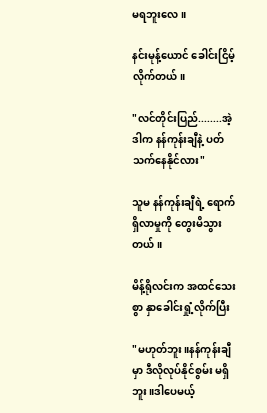မရဘူးလေ။

နင်းမုန့်ယောင် ခေါင်းငြိမ့်လိုက်တယ်။

"လင်တိုင်းပြည်........အဲ့ဒါက နန်ကုန်းချီနဲ့ ပတ်သက်နေနိုင်လား"

သူမ နန်ကုန်းချီရဲ့ ရောက်ရှိလာမှုကို တွေးမိသွားတယ်။

မိန့်ရိုလင်းက အထင်သေးစွာ နှာခေါင်းရှုံ့လိုက်ပြီး

"မဟုတ်ဘူး။နန်ကုန်းချီမှာ ဒီလိုလုပ်နိုင်စွမ်း မရှိဘူး။ဒါပေမယ့်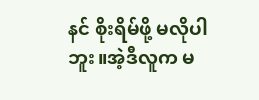နင် စိုးရိမ်ဖို့ မလိုပါဘူး။အဲ့ဒီလူက မ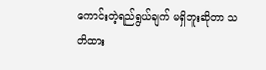ကောင်းတဲ့ရည်ရွယ်ချက် မရှိဘူးဆိုတာ သတိထား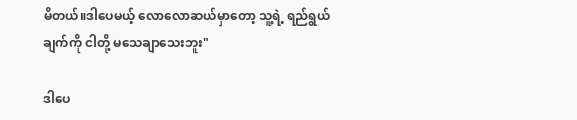မိတယ်။ဒါပေမယ့် လောလောဆယ်မှာတော့ သူ့ရဲ့ ရည်ရွယ်ချက်ကို ငါတို့ မသေချာသေးဘူး"

ဒါပေ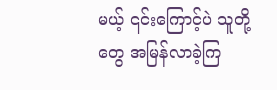မယ့် ၎င်းကြောင့်ပဲ သူတို့တွေ အမြန်လာခဲ့ကြ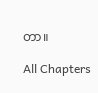တာ။

All Chapters